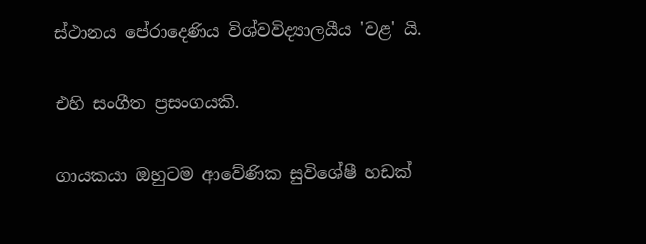ස්ථානය පේරාදෙණිය විශ්වවිද්‍යාලයීය 'වළ' යි.

එහි සංගීත ප්‍රසංගයකි.

ගායකයා ඔහුටම ආවේණික සුවිශේෂී හඩක්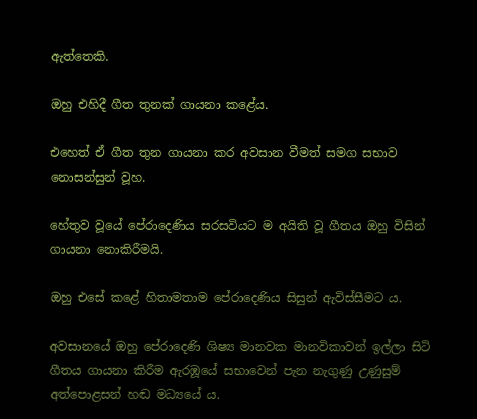ඇත්තෙකි.

ඔහු එහිදී ගීත තුනක් ගායනා කළේය.

එහෙත් ඒ ගීත තුන ගායනා කර අවසාන වීමත් සමග සභාව නොසන්සුන් වූහ.

හේතුව වූයේ පේරාදෙණිය සරසවියට ම අයිති වූ ගීතය ඔහු විසින් ගායනා නොකිරීමයි.

ඔහු එසේ කළේ හිතාමතාම පේරාදෙණිය සිසුන් ඇවිස්සීමට ය.

අවසානයේ ඔහු පේරාදෙණි ශිෂ්‍ය මානවක මානවිකාවන් ඉල්ලා සිටි ගීතය ගායනා කිරීම ඇරඹූයේ සභාවෙන් පැන නැගුණු උණුසුම් අත්පොළසන් හඬ මධ්‍යයේ ය.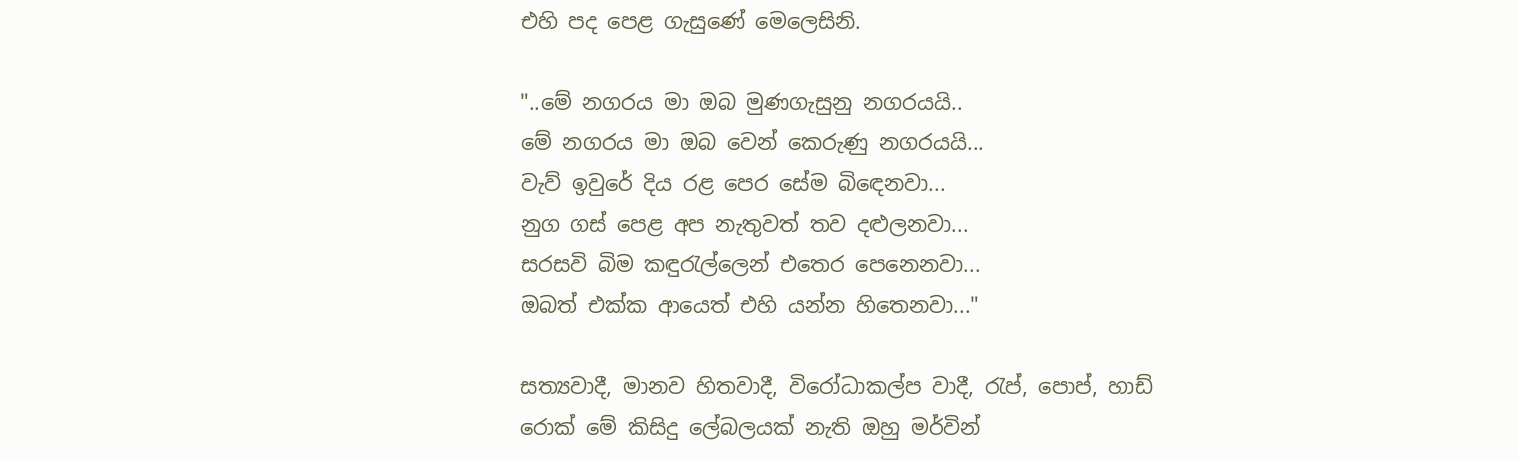එහි පද පෙළ ගැසුණේ මෙලෙසිනි.

"..මේ නගරය මා ඔබ මුණගැසුනු නගරයයි..
මේ නගරය මා ඔබ වෙන් කෙරුණු නගරයයි...
වැව් ඉවුරේ දිය රළ පෙර සේම බිඳෙනවා...
නුග ගස් පෙළ අප නැතුවත් තව දළුලනවා...
සරසවි බිම කඳුරැල්ලෙන් එතෙර පෙනෙනවා...
ඔබත් එක්ක ආයෙත් එහි යන්න හිතෙනවා..."

සත්‍යවාදී, මානව හිතවාදී, විරෝධාකල්ප වාදී, රැප්, පොප්, හාඩ් රොක් මේ කිසිදු ලේබලයක් නැති ඔහු මර්වින්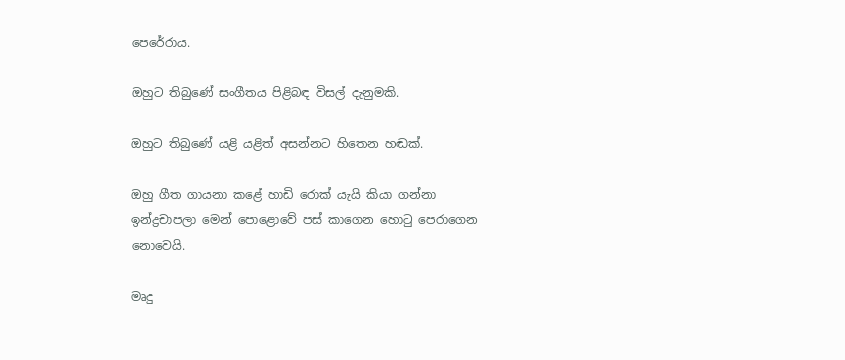පෙරේරාය.

ඔහුට තිබුණේ සංගීතය පිළිබඳ විසල් දැනුමකි.

ඔහුට තිබුණේ යළි යළිත් අසන්නට හිතෙන හඬක්.

ඔහු ගීත ගායනා කළේ හාඩි රොක් යැයි කියා ගන්නා ඉන්ද්‍රචාපලා මෙන් පොළොවේ පස් කාගෙන හොටු පෙරාගෙන නොවෙයි.

මෘදු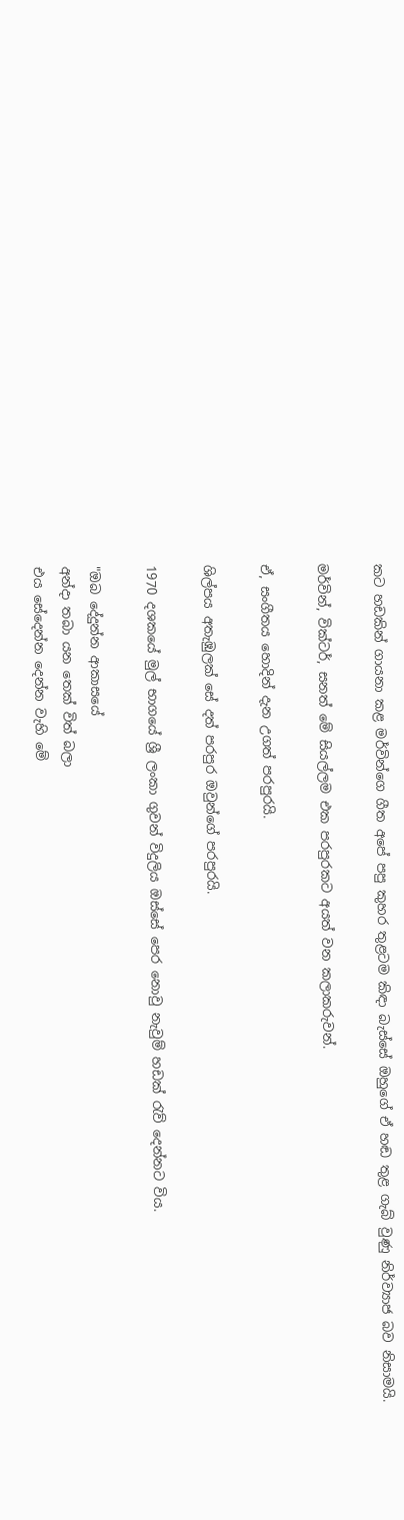කට හඩකින් ගායනා කළ මර්වින්ගෙ ගීත අපේ පපු කුහර තුළටම කිඳා බැස්සේ ඔහුගේ ඒ හඬ තුළ ගැබ් වුණු නිර්ව්‍යාජ බව නිසාමයි.

මර්වින්, වික්ටර්, සනත් මේ සියල්ලම එක පරපුරකට අයත් වන කලාකරුවන්.

ඒ, සංගීතය හොදින් දැන උගත් පරපුරයි.

ශිල්පය අතැඹුලක් සේ දත් පරපුර ඔවුන්ගේ පරපුරයි.

1970 දශකයේ මුල් භාගයේ ශ්‍රී ලංකා ගුවන් විදුලිය ඔස්සේ පෙර නොවු නැවුම් හඩක් රැව් දෙන්නට විය.

"ඔබ දේදුන්න ආකාසයේ
අන්දා තබා යන තෙක් විත් බලා
එය සේදෙන්න දෙන්න වැහි මේ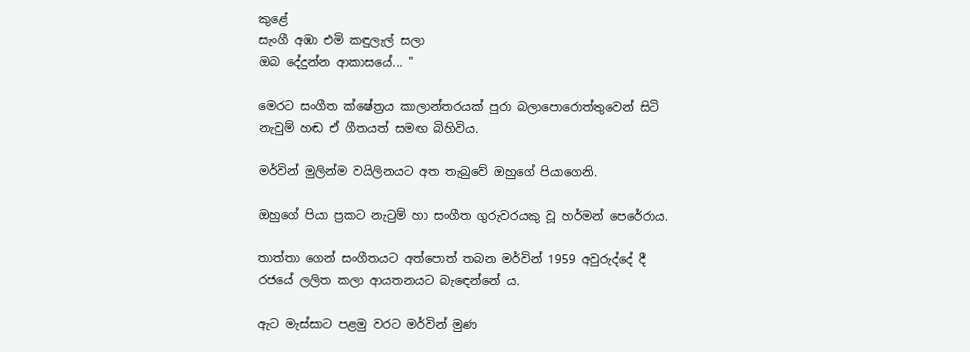කුළේ
සැංගී අඹා එමි කඳුලැල් සලා
ඔබ දේදුන්න ආකාසයේ... "

මෙරට සංගීත ක්ෂේත්‍රය කාලාන්තරයක් පුරා බලාපොරොත්තුවෙන් සිටි නැවුම් හඬ ඒ ගීතයත් සමඟ බිහිවිය.

මර්වින් මුලින්ම වයිලිනයට අත තැබුවේ ඔහුගේ පියාගෙනි.

ඔහුගේ පියා ප්‍රකට නැටුම් හා සංගීත ගුරුවරයකු වූ හර්මන් පෙරේරාය.

තාත්තා ගෙන් සංගීතයට අත්පොත් තබන මර්වින් 1959 අවුරුද්දේ දී රජයේ ලලිත කලා ආයතනයට බැඳෙන්නේ ය.

ඇට මැස්සාට පළමු වරට මර්වින් මුණ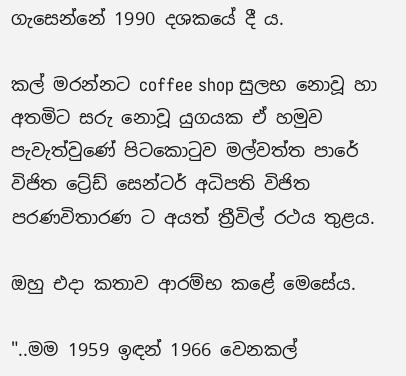ගැසෙන්නේ 1990 දශකයේ දී ය.

කල් මරන්නට coffee shop සුලභ නොවූ හා අතමිට සරු නොවූ යුගයක ඒ හමුව පැවැත්වුණේ පිටකොටුව මල්වත්ත පාරේ විජිත ට්‍රේඩ් සෙන්ටර් අධිපති විජිත පරණවිතාරණ ට අයත් ත්‍රීවිල් රථය තුළය.

ඔහු එදා කතාව ආරම්භ කළේ මෙසේය.

"..මම 1959 ඉඳන් 1966 වෙනකල්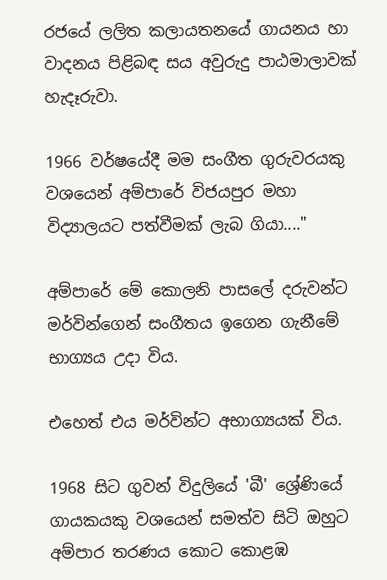රජයේ ලලිත කලායතනයේ ගායනය හා වාදනය පිළිබඳ සය අවුරුදු පාඨමාලාවක් හැදෑරුවා.

1966 වර්ෂයේදී මම සංගීත ගුරුවරයකු වශයෙන් අම්පාරේ විජයපුර මහා විද්‍යාලයට පත්වීමක් ලැබ ගියා...."

අම්පාරේ මේ කොලනි පාසලේ දරුවන්ට මර්වින්ගෙන් සංගීතය ඉගෙන ගැනීමේ භාග්‍යය උදා විය.

එහෙත් එය මර්වින්ට අභාග්‍යයක් විය.

1968 සිට ගුවන් විදුලියේ 'බී' ශ්‍රේණියේ ගායකයකු වශයෙන් සමත්ව සිටි ඔහුට අම්පාර තරණය කොට කොළඹ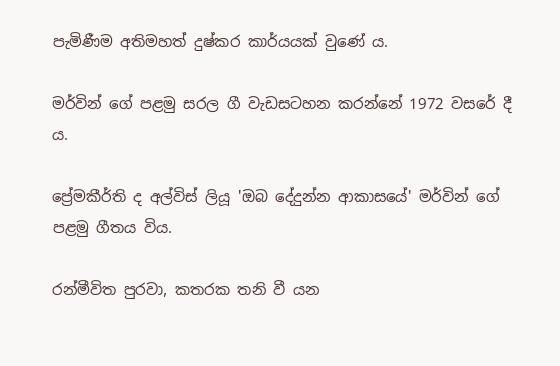පැමිණීම අතිමහත් දුෂ්කර කාර්යයක් වුණේ ය.

මර්වින් ගේ පළමු සරල ගී වැඩසටහන කරන්නේ 1972 වසරේ දී ය.

ප්‍රේමකීර්ති ද අල්විස් ලියූ 'ඔබ දේදුන්න ආකාසයේ' මර්වින් ගේ පළමු ගීතය විය.

රන්මීවිත පුරවා, කතරක තනි වී යන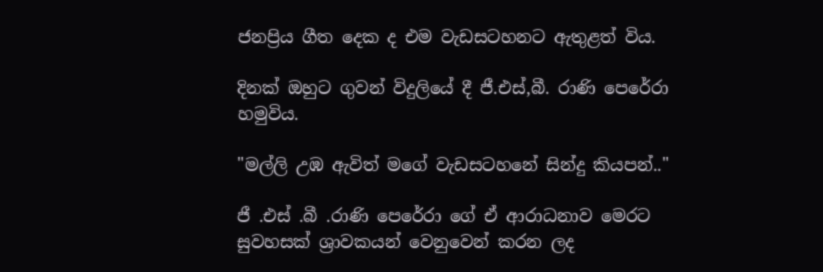ජනප්‍රිය ගීත දෙක ද එම වැඩසටහනට ඇතුළත් විය.

දිනක් ඔහුට ගුවන් විදුලියේ දී ජී.එස්,බී. රාණි පෙරේරා හමුවිය.

"මල්ලි උඹ ඇවිත් මගේ වැඩසටහනේ සින්දු කියපන්.."

ජී .එස් .බී .රාණි පෙරේරා ගේ ඒ ආරාධනාව මෙරට සුවහසක් ශ්‍රාවකයන් වෙනුවෙන් කරන ලද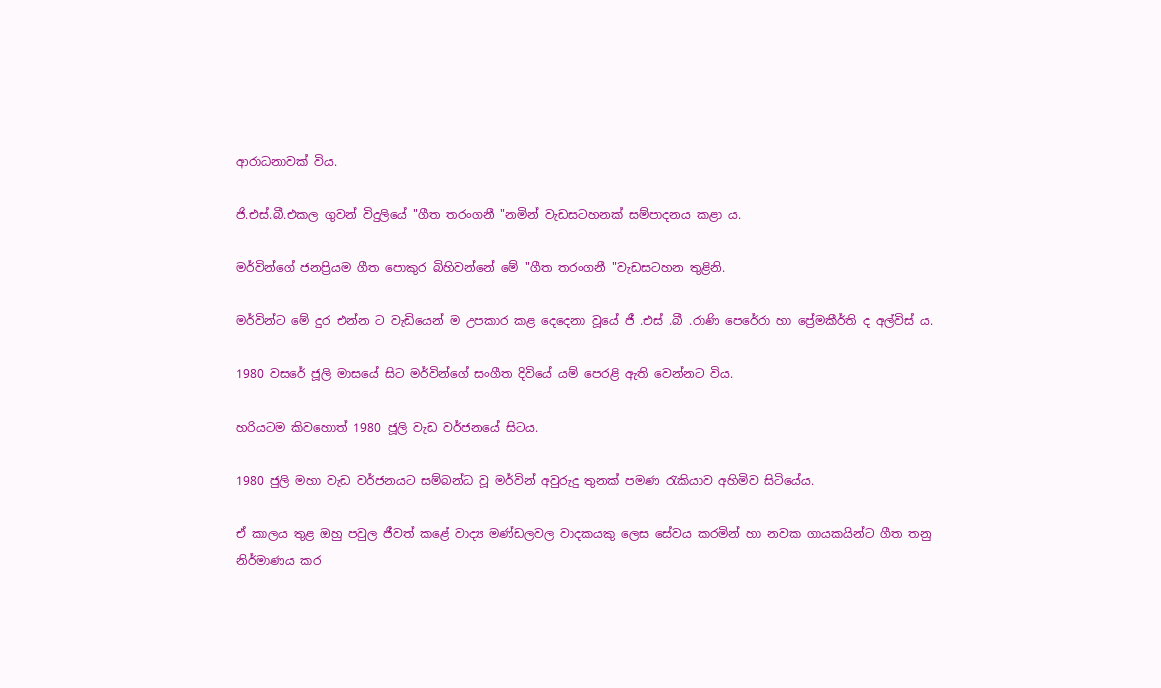ආරාධනාවක් විය.

ජි.එස්.බී.එකල ගුවන් විදුලියේ "ගීත තරංගනී "නමින් වැඩසටහනක් සම්පාදනය කළා ය.

මර්වින්ගේ ජනප්‍රියම ගීත පොකුර බිහිවන්නේ මේ "ගීත තරංගනී "වැඩසටහන තුළිනි.

මර්වින්ට මේ දුර එන්න ට වැඩියෙන් ම උපකාර කළ දෙදෙනා වූයේ ජී .එස් .බී .රාණි පෙරේරා හා ප්‍රේමකීර්ති ද අල්විස් ය.

1980 වසරේ ජූලි මාසයේ සිට මර්වින්ගේ සංගීත දිවියේ යම් පෙරළි ඇති වෙන්නට විය.

හරියටම කිවහොත් 1980 ජූලි වැඩ වර්ජනයේ සිටය.

1980 ජුලි මහා වැඩ වර්ජනයට සම්බන්ධ වූ මර්වින් අවුරුදු තුනක් පමණ රැකියාව අහිමිව සිටියේය.

ඒ කාලය තුළ ඔහු පවුල ජීවත් කළේ වාද්‍ය මණ්ඩලවල වාදකයකු ලෙස සේවය කරමින් හා නවක ගායකයින්ට ගීත තනු නිර්මාණය කර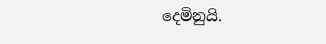දෙමිනුයි.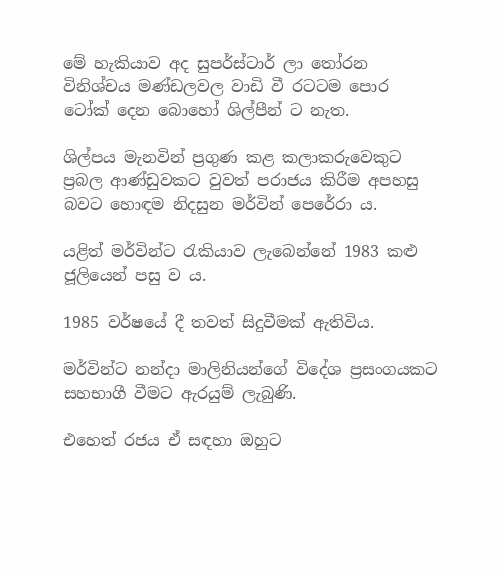මේ හැකියාව අද සුපර්ස්ටාර් ලා තෝරන විනිශ්චය මණ්ඩලවල වාඩි වී රටටම පොර ටෝක් දෙන බොහෝ ශිල්පීන් ට නැත.

ශිල්පය මැනවින් ප්‍රගුණ කළ කලාකරුවෙකුට ප්‍රබල ආණ්ඩුවකට වුවත් පරාජය කිරීම අපහසු බවට හොඳම නිදසුන මර්වින් පෙරේරා ය.

යළිත් මර්වින්ට රැකියාව ලැබෙන්නේ 1983 කළු ජූලියෙන් පසු ව ය.

1985 වර්ෂයේ දී තවත් සිදුවීමක් ඇතිවිය.

මර්වින්ට නන්දා මාලිනියන්ගේ විදේශ ප්‍රසංගයකට සහභාගී වීමට ඇරයුම් ලැබුණි.

එහෙත් රජය ඒ සඳහා ඔහුට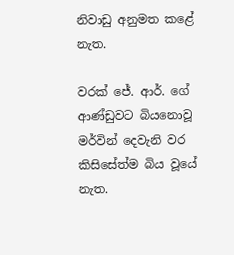නිවාඩු අනුමත කළේ නැත.

වරක් ජේ. ආර්. ගේ ආණ්ඩුවට බියනොවූ මර්වින් දෙවැනි වර කිසිසේත්ම බිය වූයේ නැත.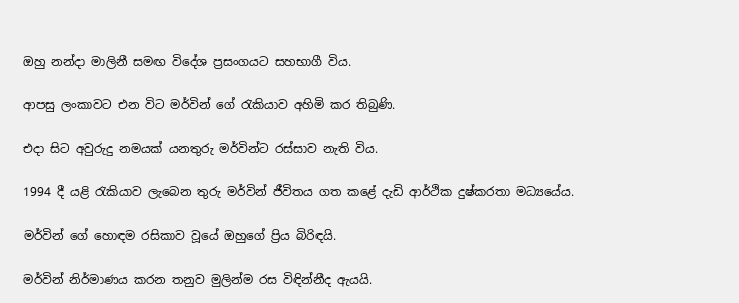ඔහු නන්දා මාලිනී සමඟ විදේශ ප්‍රසංගයට සහභාගී විය.

ආපසු ලංකාවට එන විට මර්වින් ගේ රැකියාව අහිමි කර තිබුණි.

එදා සිට අවුරුදු නමයක් යනතුරු මර්වින්ට රස්සාව නැති විය.

1994 දී යළි රැකියාව ලැබෙන තුරු මර්වින් ජීවිතය ගත කළේ දැඩි ආර්ථික දුෂ්කරතා මධ්‍යයේය.

මර්වින් ගේ හොඳම රසිකාව වූයේ ඔහුගේ ප්‍රිය බිරිඳයි.

මර්වින් නිර්මාණය කරන තනුව මුලින්ම රස විඳින්නීද ඇයයි.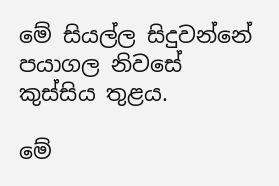මේ සියල්ල සිදුවන්නේ පයාගල නිවසේ කුස්සිය තුළය.

මේ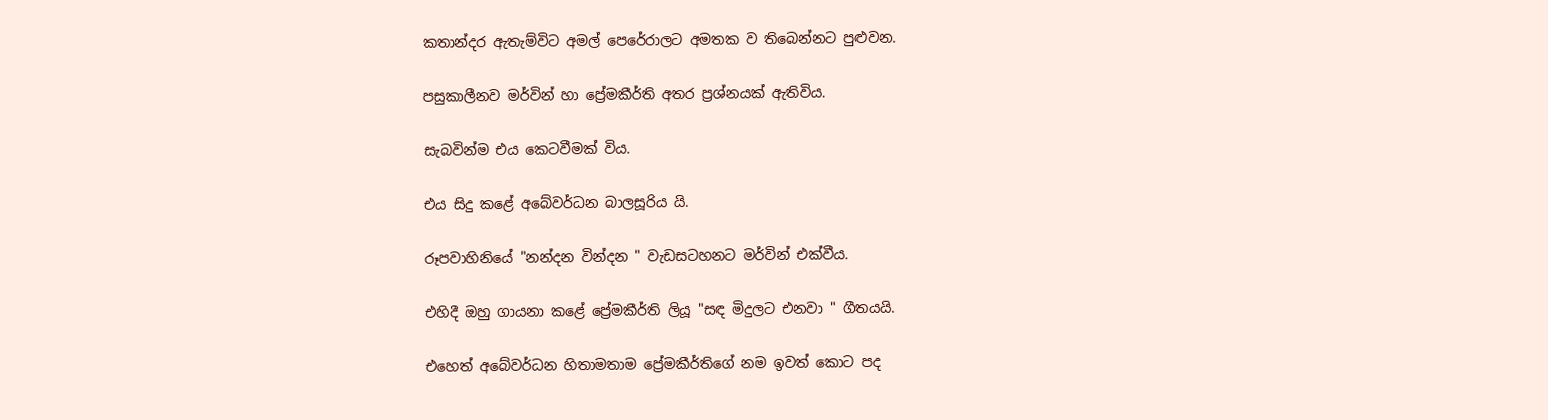කතාන්දර ඇතැම්විට අමල් පෙරේරාලට අමතක ව තිබෙන්නට පුළුවන.

පසුකාලීනව මර්වින් හා ප්‍රේමකීර්ති අතර ප්‍රශ්නයක් ඇතිවිය.

සැබවින්ම එය කෙටවීමක් විය.

එය සිදු කළේ අබේවර්ධන බාලසූරිය යි.

රූපවාහිනියේ "නන්දන වින්දන " වැඩසටහනට මර්වින් එක්වීය.

එහිදී ඔහු ගායනා කළේ ප්‍රේමකීර්ති ලියූ "සඳ මිදුලට එනවා " ගීතයයි.

එහෙත් අබේවර්ධන හිතාමතාම ප්‍රේමකීර්තිගේ නම ඉවත් කොට පද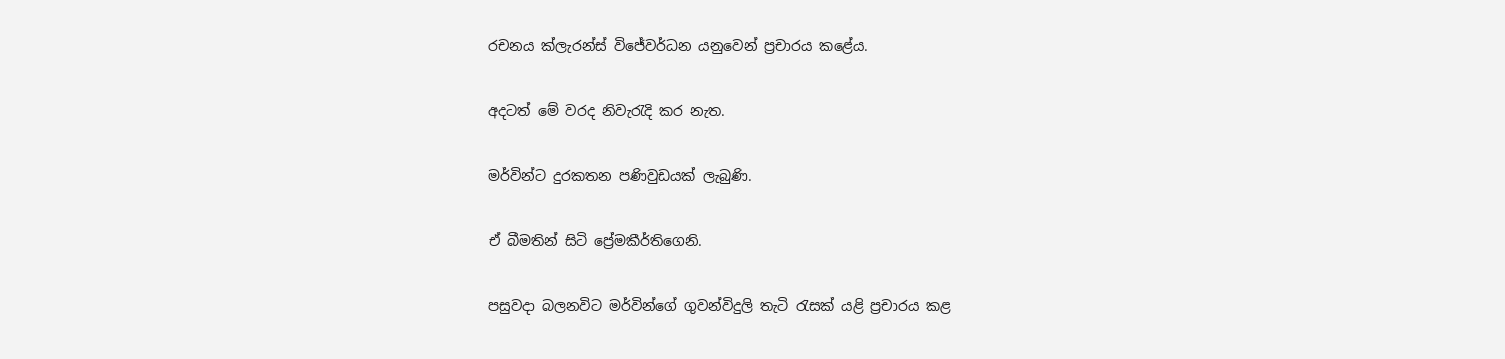රචනය ක්ලැරන්ස් විජේවර්ධන යනුවෙන් ප්‍රචාරය කළේය.

අදටත් මේ වරද නිවැරැදි කර නැත.

මර්වින්ට දුරකතන පණිවුඩයක් ලැබුණි.

ඒ බීමතින් සිටි ප්‍රේමකීර්තිගෙනි.

පසුවදා බලනවිට මර්වින්ගේ ගුවන්විදුලි තැටි රැසක් යළි ප්‍රචාරය කළ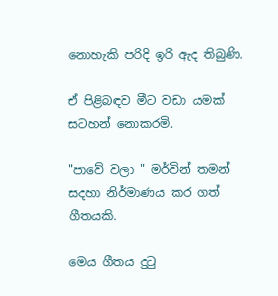නොහැකි පරිදි ඉරි ඇද තිබුණි.

ඒ පිළිබඳව මීට වඩා යමක් සටහන් නොකරමි.

"පාවේ වලා " මර්වින් තමන් සදහා නිර්මාණය කර ගත් ගීතයකි.

මෙය ගීතය දුටු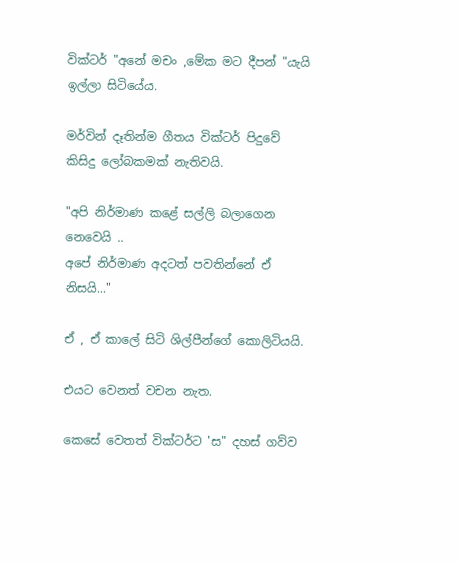වික්ටර් "අනේ මචං ,මේක මට දීපන් "යැයි ඉල්ලා සිටියේය.

මර්වින් දෑතින්ම ගීතය වික්ටර් පිදුවේ කිසිදු ලෝබකමක් නැතිවයි.

"අපි නිර්මාණ කළේ සල්ලි බලාගෙන නෙවෙයි ..
අපේ නිර්මාණ අදටත් පවතින්නේ ඒ නිසයි..."

ඒ , ඒ කාලේ සිටි ශිල්පීන්ගේ කොලිටියයි.

එයට වෙනත් වචන නැත.

කෙසේ වෙතත් වික්ටර්ට 'ස" දහස් ගව්ව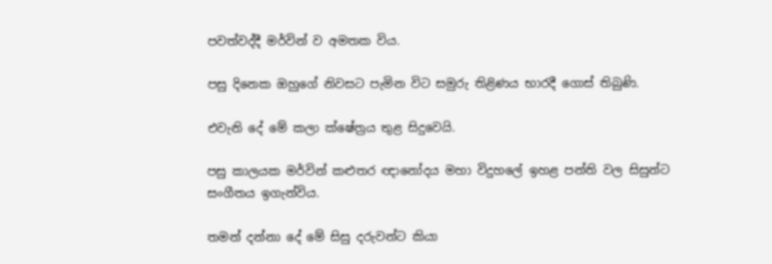පවත්වද්දී මර්වින් ව අමතක විය.

පසු දිනෙක ඔහුගේ නිවසට පැමින විට සමුරු තිළිණය භාරදී ගොස් තිබුණි.

එවැනි දේ මේ කලා ක්ෂේත්‍රය තුළ සිදුවෙයි.

පසු කාලයක මර්වින් කළුතර ඥානෝදය මහා විදුහලේ ඉහළ පන්ති වල සිසුන්ට සංගීතය ඉගැන්විය.

තමන් දන්නා දේ මේ සිසු දරුවන්ට කියා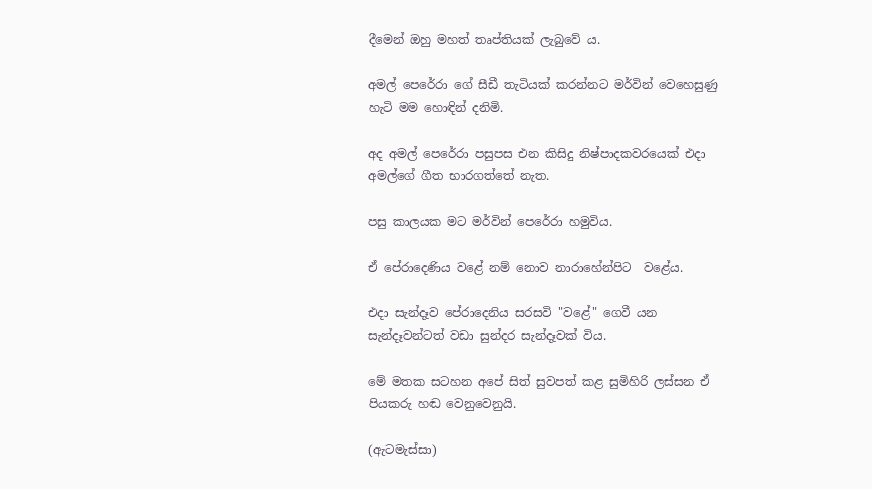දීමෙන් ඔහු මහත් තෘප්තියක් ලැබුවේ ය.

අමල් පෙරේරා ගේ සීඩී තැටියක් කරන්නට මර්වින් වෙහෙසුණු හැටි මම හොඳින් දනිමි.

අද අමල් පෙරේරා පසුපස එන කිසිදු නිෂ්පාදකවරයෙක් එදා අමල්ගේ ගීත භාරගත්තේ නැත.

පසු කාලයක මට මර්වින් පෙරේරා හමුවිය.

ඒ පේරාදෙණිය වළේ නම් නොව නාරාහේන්පිට  වළේය.

එදා සැන්දෑව පේරාදෙනිය සරසවි "වළේ" ගෙවී යන සැන්දෑවන්ටත් වඩා සුන්දර සැන්දෑවක් විය.

මේ මතක සටහන අපේ සිත් සුවපත් කළ සුමිහිරි ලස්සන ඒ පියකරු හඬ වෙනුවෙනුයි.

(ඇටමැස්සා)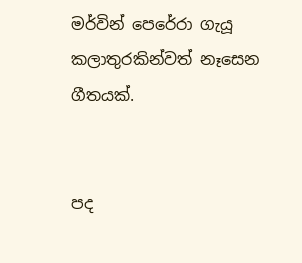මර්වින් පෙරේරා ගැයූ කලාතුරකින්වත් නෑසෙන ගීතයක්.


පද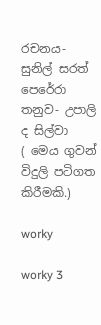රචනය- සුනිල් සරත් පෙරේරා
තනුව- උපාලි ද සිල්වා
( මෙය ගුවන් විදුලි පටිගත කිරීමකි.)

worky

worky 3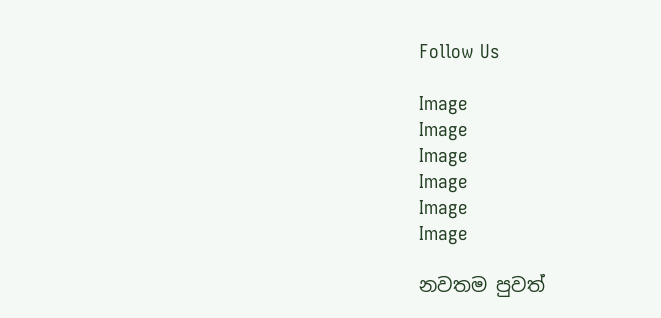Follow Us

Image
Image
Image
Image
Image
Image

නවතම පුවත්